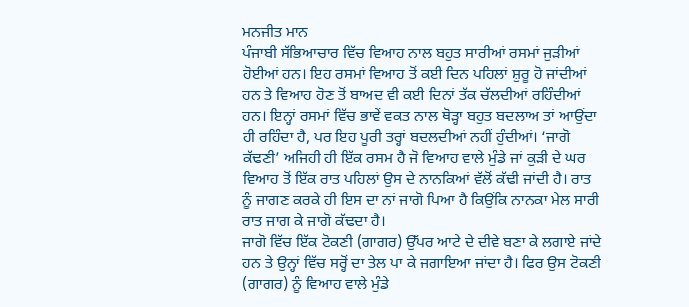ਮਨਜੀਤ ਮਾਨ
ਪੰਜਾਬੀ ਸੱਭਿਆਚਾਰ ਵਿੱਚ ਵਿਆਹ ਨਾਲ ਬਹੁਤ ਸਾਰੀਆਂ ਰਸਮਾਂ ਜੁੜੀਆਂ ਹੋਈਆਂ ਹਨ। ਇਹ ਰਸਮਾਂ ਵਿਆਹ ਤੋਂ ਕਈ ਦਿਨ ਪਹਿਲਾਂ ਸ਼ੁਰੂ ਹੋ ਜਾਂਦੀਆਂ ਹਨ ਤੇ ਵਿਆਹ ਹੋਣ ਤੋਂ ਬਾਅਦ ਵੀ ਕਈ ਦਿਨਾਂ ਤੱਕ ਚੱਲਦੀਆਂ ਰਹਿੰਦੀਆਂ ਹਨ। ਇਨ੍ਹਾਂ ਰਸਮਾਂ ਵਿੱਚ ਭਾਵੇਂ ਵਕਤ ਨਾਲ ਥੋੜ੍ਹਾ ਬਹੁਤ ਬਦਲਾਅ ਤਾਂ ਆਉਂਦਾ ਹੀ ਰਹਿੰਦਾ ਹੈ, ਪਰ ਇਹ ਪੂਰੀ ਤਰ੍ਹਾਂ ਬਦਲਦੀਆਂ ਨਹੀਂ ਹੁੰਦੀਆਂ। ‘ਜਾਗੋ ਕੱਢਣੀ’ ਅਜਿਹੀ ਹੀ ਇੱਕ ਰਸਮ ਹੈ ਜੋ ਵਿਆਹ ਵਾਲੇ ਮੁੰਡੇ ਜਾਂ ਕੁੜੀ ਦੇ ਘਰ ਵਿਆਹ ਤੋਂ ਇੱਕ ਰਾਤ ਪਹਿਲਾਂ ਉਸ ਦੇ ਨਾਨਕਿਆਂ ਵੱਲੋਂ ਕੱਢੀ ਜਾਂਦੀ ਹੈ। ਰਾਤ ਨੂੰ ਜਾਗਣ ਕਰਕੇ ਹੀ ਇਸ ਦਾ ਨਾਂ ਜਾਗੋ ਪਿਆ ਹੈ ਕਿਉਂਕਿ ਨਾਨਕਾ ਮੇਲ ਸਾਰੀ ਰਾਤ ਜਾਗ ਕੇ ਜਾਗੋ ਕੱਢਦਾ ਹੈ।
ਜਾਗੋ ਵਿੱਚ ਇੱਕ ਟੋਕਣੀ (ਗਾਗਰ) ਉੱਪਰ ਆਟੇ ਦੇ ਦੀਵੇ ਬਣਾ ਕੇ ਲਗਾਏ ਜਾਂਦੇ ਹਨ ਤੇ ਉਨ੍ਹਾਂ ਵਿੱਚ ਸਰ੍ਹੋਂ ਦਾ ਤੇਲ ਪਾ ਕੇ ਜਗਾਇਆ ਜਾਂਦਾ ਹੈ। ਫਿਰ ਉਸ ਟੋਕਣੀ (ਗਾਗਰ) ਨੂੰ ਵਿਆਹ ਵਾਲੇ ਮੁੰਡੇ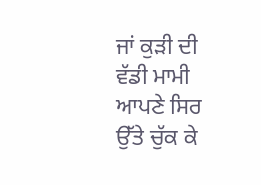ਜਾਂ ਕੁੜੀ ਦੀ ਵੱਡੀ ਮਾਮੀ ਆਪਣੇ ਸਿਰ ਉੱਤੇ ਚੁੱਕ ਕੇ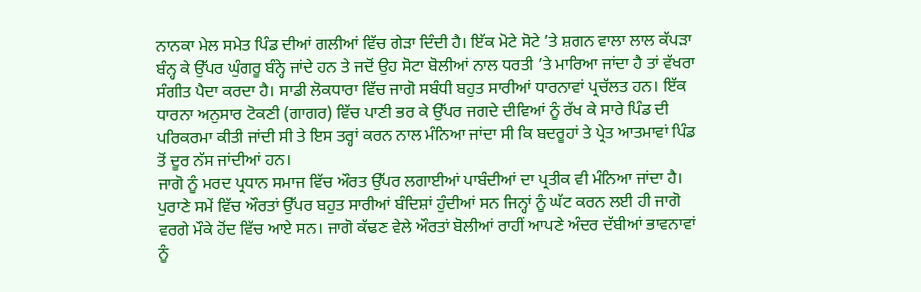ਨਾਨਕਾ ਮੇਲ ਸਮੇਤ ਪਿੰਡ ਦੀਆਂ ਗਲੀਆਂ ਵਿੱਚ ਗੇੜਾ ਦਿੰਦੀ ਹੈ। ਇੱਕ ਮੋਟੇ ਸੋਟੇ ’ਤੇ ਸ਼ਗਨ ਵਾਲਾ ਲਾਲ ਕੱਪੜਾ ਬੰਨ੍ਹ ਕੇ ਉੱਪਰ ਘੁੰਗਰੂ ਬੰਨ੍ਹੇ ਜਾਂਦੇ ਹਨ ਤੇ ਜਦੋਂ ਉਹ ਸੋਟਾ ਬੋਲੀਆਂ ਨਾਲ ਧਰਤੀ ’ਤੇ ਮਾਰਿਆ ਜਾਂਦਾ ਹੈ ਤਾਂ ਵੱਖਰਾ ਸੰਗੀਤ ਪੈਦਾ ਕਰਦਾ ਹੈ। ਸਾਡੀ ਲੋਕਧਾਰਾ ਵਿੱਚ ਜਾਗੋ ਸਬੰਧੀ ਬਹੁਤ ਸਾਰੀਆਂ ਧਾਰਨਾਵਾਂ ਪ੍ਰਚੱਲਤ ਹਨ। ਇੱਕ ਧਾਰਨਾ ਅਨੁਸਾਰ ਟੋਕਣੀ (ਗਾਗਰ) ਵਿੱਚ ਪਾਣੀ ਭਰ ਕੇ ਉੱਪਰ ਜਗਦੇ ਦੀਵਿਆਂ ਨੂੰ ਰੱਖ ਕੇ ਸਾਰੇ ਪਿੰਡ ਦੀ ਪਰਿਕਰਮਾ ਕੀਤੀ ਜਾਂਦੀ ਸੀ ਤੇ ਇਸ ਤਰ੍ਹਾਂ ਕਰਨ ਨਾਲ ਮੰਨਿਆ ਜਾਂਦਾ ਸੀ ਕਿ ਬਦਰੂਹਾਂ ਤੇ ਪ੍ਰੇਤ ਆਤਮਾਵਾਂ ਪਿੰਡ ਤੋਂ ਦੂਰ ਨੱਸ ਜਾਂਦੀਆਂ ਹਨ।
ਜਾਗੋ ਨੂੰ ਮਰਦ ਪ੍ਰਧਾਨ ਸਮਾਜ ਵਿੱਚ ਔਰਤ ਉੱਪਰ ਲਗਾਈਆਂ ਪਾਬੰਦੀਆਂ ਦਾ ਪ੍ਰਤੀਕ ਵੀ ਮੰਨਿਆ ਜਾਂਦਾ ਹੈ। ਪੁਰਾਣੇ ਸਮੇਂ ਵਿੱਚ ਔਰਤਾਂ ਉੱਪਰ ਬਹੁਤ ਸਾਰੀਆਂ ਬੰਦਿਸ਼ਾਂ ਹੁੰਦੀਆਂ ਸਨ ਜਿਨ੍ਹਾਂ ਨੂੰ ਘੱਟ ਕਰਨ ਲਈ ਹੀ ਜਾਗੋ ਵਰਗੇ ਮੌਕੇ ਹੋਂਦ ਵਿੱਚ ਆਏ ਸਨ। ਜਾਗੋ ਕੱਢਣ ਵੇਲੇ ਔਰਤਾਂ ਬੋਲੀਆਂ ਰਾਹੀਂ ਆਪਣੇ ਅੰਦਰ ਦੱਬੀਆਂ ਭਾਵਨਾਵਾਂ ਨੂੰ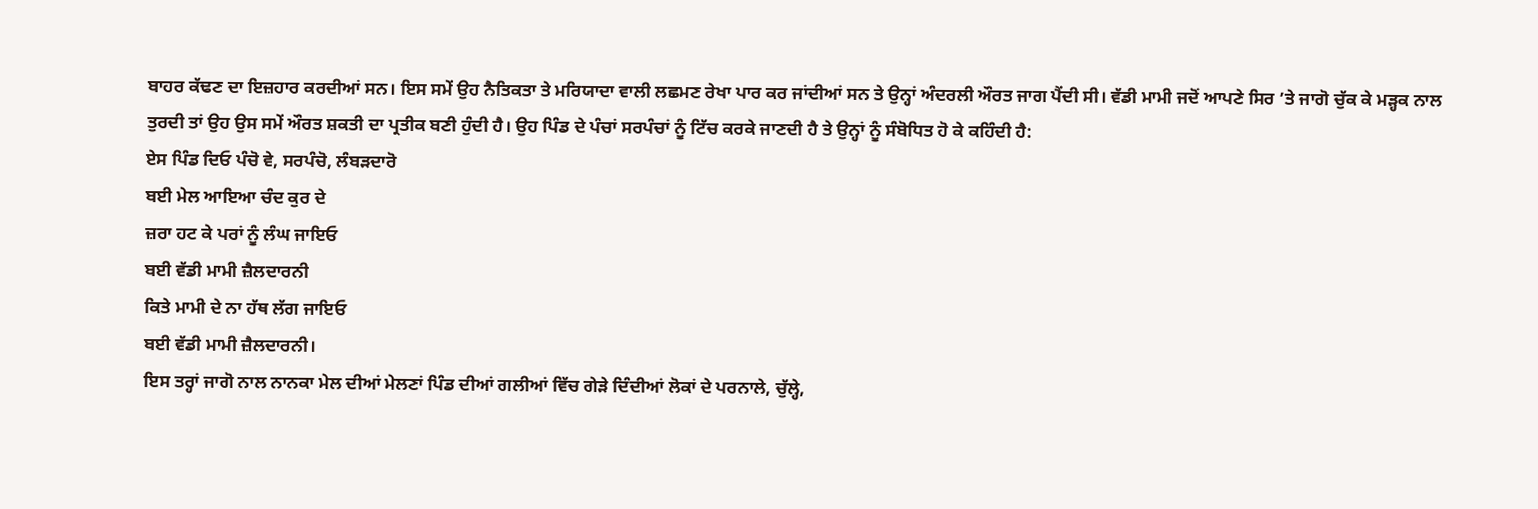ਬਾਹਰ ਕੱਢਣ ਦਾ ਇਜ਼ਹਾਰ ਕਰਦੀਆਂ ਸਨ। ਇਸ ਸਮੇਂ ਉਹ ਨੈਤਿਕਤਾ ਤੇ ਮਰਿਯਾਦਾ ਵਾਲੀ ਲਛਮਣ ਰੇਖਾ ਪਾਰ ਕਰ ਜਾਂਦੀਆਂ ਸਨ ਤੇ ਉਨ੍ਹਾਂ ਅੰਦਰਲੀ ਔਰਤ ਜਾਗ ਪੈਂਦੀ ਸੀ। ਵੱਡੀ ਮਾਮੀ ਜਦੋਂ ਆਪਣੇ ਸਿਰ ’ਤੇ ਜਾਗੋ ਚੁੱਕ ਕੇ ਮੜ੍ਹਕ ਨਾਲ ਤੁਰਦੀ ਤਾਂ ਉਹ ਉਸ ਸਮੇਂ ਔਰਤ ਸ਼ਕਤੀ ਦਾ ਪ੍ਰਤੀਕ ਬਣੀ ਹੁੰਦੀ ਹੈ। ਉਹ ਪਿੰਡ ਦੇ ਪੰਚਾਂ ਸਰਪੰਚਾਂ ਨੂੰ ਟਿੱਚ ਕਰਕੇ ਜਾਣਦੀ ਹੈ ਤੇ ਉਨ੍ਹਾਂ ਨੂੰ ਸੰਬੋਧਿਤ ਹੋ ਕੇ ਕਹਿੰਦੀ ਹੈ:
ਏਸ ਪਿੰਡ ਦਿਓ ਪੰਚੋ ਵੇ, ਸਰਪੰਚੋ, ਲੰਬੜਦਾਰੋ
ਬਈ ਮੇਲ ਆਇਆ ਚੰਦ ਕੁਰ ਦੇ
ਜ਼ਰਾ ਹਟ ਕੇ ਪਰਾਂ ਨੂੰ ਲੰਘ ਜਾਇਓ
ਬਈ ਵੱਡੀ ਮਾਮੀ ਜ਼ੈਲਦਾਰਨੀ
ਕਿਤੇ ਮਾਮੀ ਦੇ ਨਾ ਹੱਥ ਲੱਗ ਜਾਇਓ
ਬਈ ਵੱਡੀ ਮਾਮੀ ਜ਼ੈਲਦਾਰਨੀ।
ਇਸ ਤਰ੍ਹਾਂ ਜਾਗੋ ਨਾਲ ਨਾਨਕਾ ਮੇਲ ਦੀਆਂ ਮੇਲਣਾਂ ਪਿੰਡ ਦੀਆਂ ਗਲੀਆਂ ਵਿੱਚ ਗੇੜੇ ਦਿੰਦੀਆਂ ਲੋਕਾਂ ਦੇ ਪਰਨਾਲੇ, ਚੁੱਲ੍ਹੇ,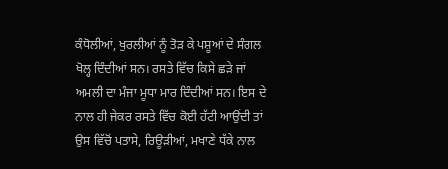ਕੰਧੋਲੀਆਂ, ਖੁਰਲੀਆਂ ਨੂੰ ਤੋੜ ਕੇ ਪਸ਼ੂਆਂ ਦੇ ਸੰਗਲ ਖੋਲ੍ਹ ਦਿੰਦੀਆਂ ਸਨ। ਰਸਤੇ ਵਿੱਚ ਕਿਸੇ ਛੜੇ ਜਾਂ ਅਮਲੀ ਦਾ ਮੰਜਾ ਮੂਧਾ ਮਾਰ ਦਿੰਦੀਆਂ ਸਨ। ਇਸ ਦੇ ਨਾਲ ਹੀ ਜੇਕਰ ਰਸਤੇ ਵਿੱਚ ਕੋਈ ਹੱਟੀ ਆਉਂਦੀ ਤਾਂ ਉਸ ਵਿੱਚੋਂ ਪਤਾਸੇ, ਰਿਊੜੀਆਂ, ਮਖਾਣੇ ਧੱਕੇ ਨਾਲ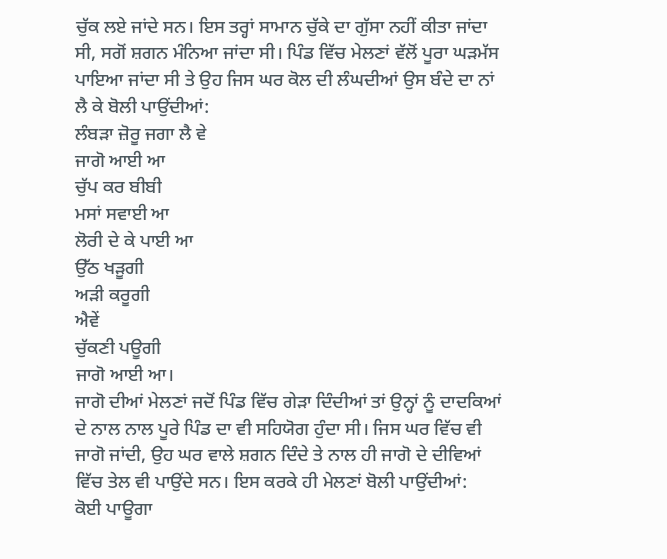ਚੁੱਕ ਲਏ ਜਾਂਦੇ ਸਨ। ਇਸ ਤਰ੍ਹਾਂ ਸਾਮਾਨ ਚੁੱਕੇ ਦਾ ਗੁੱਸਾ ਨਹੀਂ ਕੀਤਾ ਜਾਂਦਾ ਸੀ, ਸਗੋਂ ਸ਼ਗਨ ਮੰਨਿਆ ਜਾਂਦਾ ਸੀ। ਪਿੰਡ ਵਿੱਚ ਮੇਲਣਾਂ ਵੱਲੋਂ ਪੂਰਾ ਘੜਮੱਸ ਪਾਇਆ ਜਾਂਦਾ ਸੀ ਤੇ ਉਹ ਜਿਸ ਘਰ ਕੋਲ ਦੀ ਲੰਘਦੀਆਂ ਉਸ ਬੰਦੇ ਦਾ ਨਾਂ ਲੈ ਕੇ ਬੋਲੀ ਪਾਉਂਦੀਆਂ:
ਲੰਬੜਾ ਜ਼ੋਰੂ ਜਗਾ ਲੈ ਵੇ
ਜਾਗੋ ਆਈ ਆ
ਚੁੱਪ ਕਰ ਬੀਬੀ
ਮਸਾਂ ਸਵਾਈ ਆ
ਲੋਰੀ ਦੇ ਕੇ ਪਾਈ ਆ
ਉੱਠ ਖੜੂਗੀ
ਅੜੀ ਕਰੂਗੀ
ਐਵੇਂ
ਚੁੱਕਣੀ ਪਊਗੀ
ਜਾਗੋ ਆਈ ਆ।
ਜਾਗੋ ਦੀਆਂ ਮੇਲਣਾਂ ਜਦੋਂ ਪਿੰਡ ਵਿੱਚ ਗੇੜਾ ਦਿੰਦੀਆਂ ਤਾਂ ਉਨ੍ਹਾਂ ਨੂੰ ਦਾਦਕਿਆਂ ਦੇ ਨਾਲ ਨਾਲ ਪੂਰੇ ਪਿੰਡ ਦਾ ਵੀ ਸਹਿਯੋਗ ਹੁੰਦਾ ਸੀ। ਜਿਸ ਘਰ ਵਿੱਚ ਵੀ ਜਾਗੋ ਜਾਂਦੀ, ਉਹ ਘਰ ਵਾਲੇ ਸ਼ਗਨ ਦਿੰਦੇ ਤੇ ਨਾਲ ਹੀ ਜਾਗੋ ਦੇ ਦੀਵਿਆਂ ਵਿੱਚ ਤੇਲ ਵੀ ਪਾਉਂਦੇ ਸਨ। ਇਸ ਕਰਕੇ ਹੀ ਮੇਲਣਾਂ ਬੋਲੀ ਪਾਉਂਦੀਆਂ:
ਕੋਈ ਪਾਊਗਾ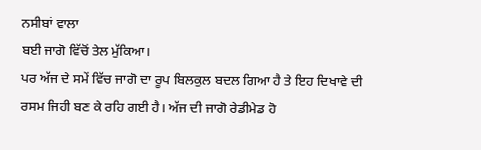ਨਸੀਬਾਂ ਵਾਲਾ
ਬਈ ਜਾਗੋ ਵਿੱਚੋਂ ਤੇਲ ਮੁੱਕਿਆ।
ਪਰ ਅੱਜ ਦੇ ਸਮੇਂ ਵਿੱਚ ਜਾਗੋ ਦਾ ਰੂਪ ਬਿਲਕੁਲ ਬਦਲ ਗਿਆ ਹੈ ਤੇ ਇਹ ਦਿਖਾਵੇ ਦੀ ਰਸਮ ਜਿਹੀ ਬਣ ਕੇ ਰਹਿ ਗਈ ਹੈ। ਅੱਜ ਦੀ ਜਾਗੋ ਰੇਡੀਮੇਡ ਹੋ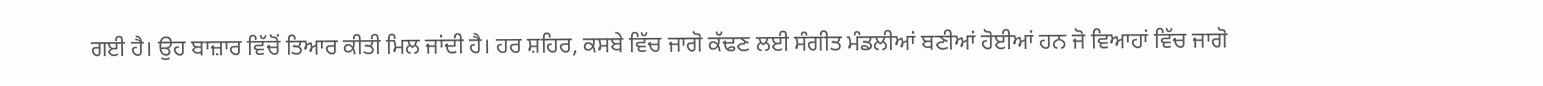ਗਈ ਹੈ। ਉਹ ਬਾਜ਼ਾਰ ਵਿੱਚੋਂ ਤਿਆਰ ਕੀਤੀ ਮਿਲ ਜਾਂਦੀ ਹੈ। ਹਰ ਸ਼ਹਿਰ, ਕਸਬੇ ਵਿੱਚ ਜਾਗੋ ਕੱਢਣ ਲਈ ਸੰਗੀਤ ਮੰਡਲੀਆਂ ਬਣੀਆਂ ਹੋਈਆਂ ਹਨ ਜੋ ਵਿਆਹਾਂ ਵਿੱਚ ਜਾਗੋ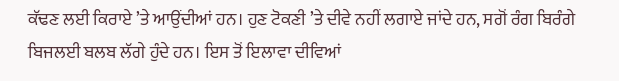ਕੱਢਣ ਲਈ ਕਿਰਾਏ ’ਤੇ ਆਉਂਦੀਆਂ ਹਨ। ਹੁਣ ਟੋਕਣੀ ’ਤੇ ਦੀਵੇ ਨਹੀਂ ਲਗਾਏ ਜਾਂਦੇ ਹਨ, ਸਗੋਂ ਰੰਗ ਬਿਰੰਗੇ ਬਿਜਲਈ ਬਲਬ ਲੱਗੇ ਹੁੰਦੇ ਹਨ। ਇਸ ਤੋਂ ਇਲਾਵਾ ਦੀਵਿਆਂ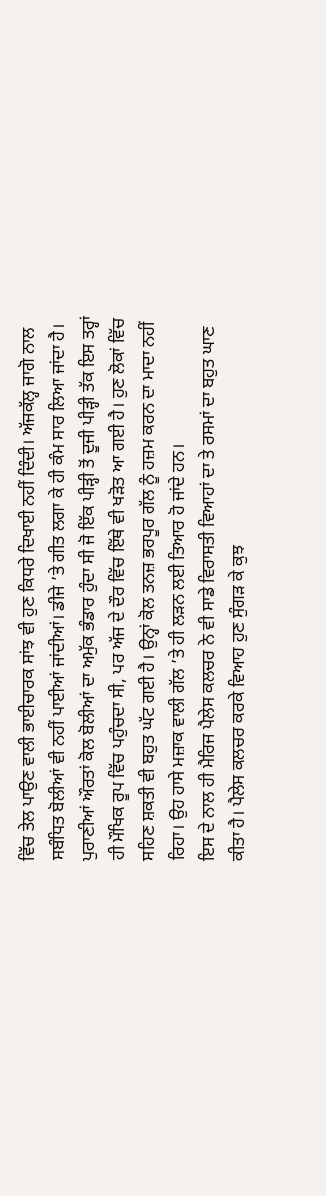ਵਿੱਚ ਤੇਲ ਪਾਉਣ ਵਾਲੀ ਭਾਈਚਾਰਕ ਸਾਂਝ ਵੀ ਹੁਣ ਕਿਧਰੇ ਦਿਖਾਈ ਨਹੀਂ ਦਿੰਦੀ। ਅੱਜਕੱਲ੍ਹ ਜਾਗੋ ਨਾਲ ਸਬੰਧਿਤ ਬੋਲੀਆਂ ਵੀ ਨਹੀਂ ਪਾਈਆਂ ਜਾਂਦੀਆਂ। ਡੀਜੇ ’ਤੇ ਗੀਤ ਲਗਾ ਕੇ ਹੀ ਕੰਮ ਸਾਰ ਲਿਆ ਜਾਂਦਾ ਹੈ। ਪੁਰਾਣੀਆਂ ਔਰਤਾਂ ਕੋਲ ਬੋਲੀਆਂ ਦਾ ਅਮੁੱਕ ਭੰਡਾਰ ਹੁੰਦਾ ਸੀ ਜੋ ਇੱਕ ਪੀੜ੍ਹੀ ਤੋਂ ਦੂਜੀ ਪੀੜ੍ਹੀ ਤੱਕ ਇਸ ਤਰ੍ਹਾਂ ਹੀ ਮੌਖਿਕ ਰੂਪ ਵਿੱਚ ਪਹੁੰਚਦਾ ਸੀ, ਪਰ ਅੱਜ ਦੇ ਦੌਰ ਵਿੱਚ ਇੱਥੇ ਵੀ ਖੜੋਤ ਆ ਗਈ ਹੈ। ਹੁਣ ਲੋਕਾਂ ਵਿੱਚ ਸਹਿਣ ਸ਼ਕਤੀ ਵੀ ਬਹੁਤ ਘੱਟ ਗਈ ਹੈ। ਉਨ੍ਹਾਂ ਕੋਲ ਤਨਜ਼ ਭਰਪੂਰ ਗੱਲ ਨੂੰ ਹਜ਼ਮ ਕਰਨ ਦਾ ਮਾਦਾ ਨਹੀਂ ਰਿਹਾ। ਉਹ ਹਾਸੇ ਮਜ਼ਾਕ ਵਾਲੀ ਗੱਲ ’ਤੇ ਹੀ ਲੜਨ ਲਈ ਤਿਆਰ ਹੋ ਜਾਂਦੇ ਹਨ।
ਇਸ ਦੇ ਨਾਲ ਹੀ ਮੈਰਿਜ ਪੈਲੇਸ ਕਲਚਰ ਨੇ ਵੀ ਸਾਡੇ ਵਿਰਾਸਤੀ ਵਿਆਹਾਂ ਦਾ ਤੇ ਰਸਮਾਂ ਦਾ ਬਹੁਤ ਘਾਣ ਕੀਤਾ ਹੈ। ਪੈਲੇਸ ਕਲਚਰ ਕਰਕੇ ਵਿਆਹ ਹੁਣ ਸੁੰਗੜ ਕੇ ਕੁਝ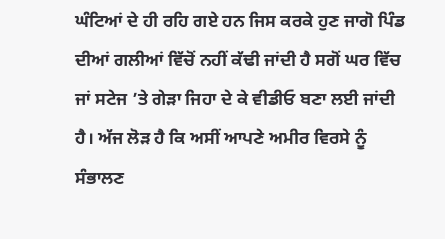ਘੰਟਿਆਂ ਦੇ ਹੀ ਰਹਿ ਗਏ ਹਨ ਜਿਸ ਕਰਕੇ ਹੁਣ ਜਾਗੋ ਪਿੰਡ ਦੀਆਂ ਗਲੀਆਂ ਵਿੱਚੋਂ ਨਹੀਂ ਕੱਢੀ ਜਾਂਦੀ ਹੈ ਸਗੋਂ ਘਰ ਵਿੱਚ ਜਾਂ ਸਟੇਜ ’ਤੇ ਗੇੜਾ ਜਿਹਾ ਦੇ ਕੇ ਵੀਡੀਓ ਬਣਾ ਲਈ ਜਾਂਦੀ ਹੈ। ਅੱਜ ਲੋੜ ਹੈ ਕਿ ਅਸੀਂ ਆਪਣੇ ਅਮੀਰ ਵਿਰਸੇ ਨੂੰ ਸੰਭਾਲਣ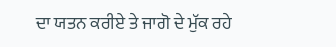ਦਾ ਯਤਨ ਕਰੀਏ ਤੇ ਜਾਗੋ ਦੇ ਮੁੱਕ ਰਹੇ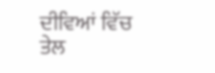ਦੀਵਿਆਂ ਵਿੱਚ ਤੇਲ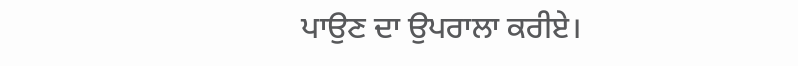ਪਾਉਣ ਦਾ ਉਪਰਾਲਾ ਕਰੀਏ।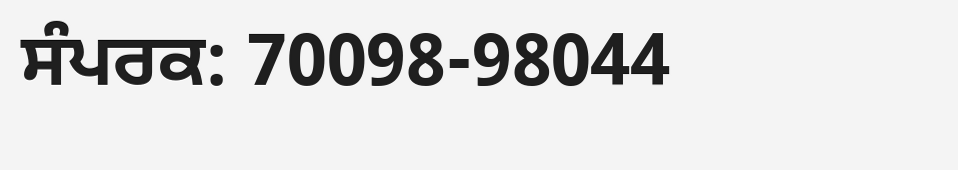ਸੰਪਰਕ: 70098-98044